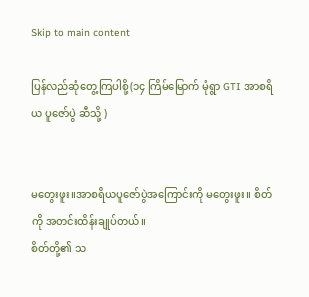Skip to main content

ပြန်လည်ဆုံတွေ့ကြပါစို့(၁၄ ကြိမ်မြောက် မုံရွာ GTI အာစရိယ ပူဇော်ပွဲ ဆီသို့ )


မတွေးဖူး။အာစရိယပူဇော်ပွဲအကြောင်းကို မတွေးဖူး။ စိတ်ကို အတင်းထိန်းချုပ်တယ်။
စိတ်တို့၏ သ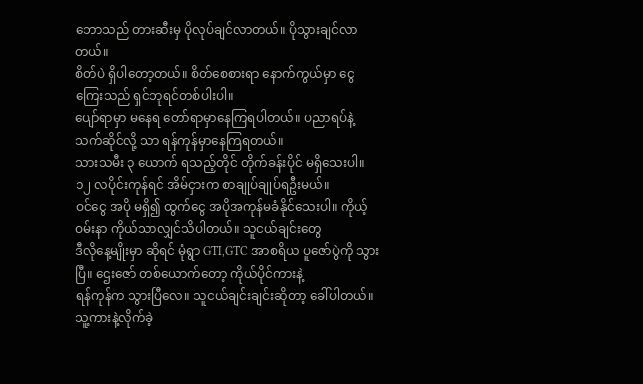ဘောသည် တားဆီးမှ ပိုလုပ်ချင်လာတယ်။ ပိုသွားချင်လာတယ်။
စိတ်ပဲ ရှိပါတော့တယ်။ စိတ်စေစားရာ နောက်ကွယ်မှာ ငွေကြေးသည် ရှင်ဘုရင်တစ်ပါးပါ။
ပျော်ရာမှာ မနေရ တော်ရာမှာနေကြရပါတယ်။ ပညာရပ်နဲ့သက်ဆိုင်လို့ သာ ရန်ကုန်မှာနေကြရတယ်။
သားသမီး ၃ ယောက် ရသည့်တိုင် တိုက်ခန်းပိုင် မရှိသေးပါ။ ၁၂ လပိုင်းကုန်ရင် အိမ်ငှားက စာချုပ်ချုပ်ရဦးမယ်။
ဝင်ငွေ အပို မရှိ၍ ထွက်ငွေ အပိုအကုန်မခံနိုင်သေးပါ။ ကိုယ့်ဝမ်းနာ ကိုယ်သာလျှင်သိပါတယ်။ သူငယ်ချင်းတွေ
ဒီလိုနေ့မျိုးမှာ ဆိုရင် မုံရွာ GTI,GTC အာစရိယ ပူဇော်ပွဲကို သွားပြီ။ ဌေးဇော် တစ်ယောက်တော့ ကိုယ်ပိုင်ကားနဲ့
ရန်ကုန်က သွားပြီလေ။ သူငယ်ချင်းချင်းဆိုတာ့ ခေါ်ပါတယ်။ သူ့ကားနဲ့လိုက်ခဲ့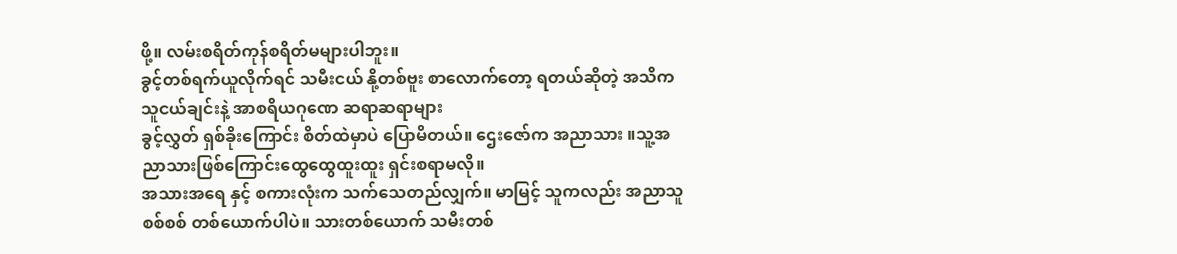ဖို့။ လမ်းစရိတ်ကုန်စရိတ်မများပါဘူး။
ခွင့်တစ်ရက်ယူလိုက်ရင် သမီးငယ် နို့တစ်ဗူး စာလောက်တော့ ရတယ်ဆိုတဲ့ အသိက သူငယ်ချင်းနဲ့ အာစရိယဂုဏေ ဆရာဆရာများ
ခွင့်လွှတ် ရှစ်ခိုးကြောင်း စိတ်ထဲမှာပဲ ပြောမိတယ်။ ဌေးဇော်က အညာသား ။သူ့အညာသားဖြစ်ကြောင်းထွေထွေထူးထူး ရှင်းစရာမလို။
အသားအရေ နှင့် စကားလုံးက သက်သေတည်လျှက်။ မာမြင့် သူကလည်း အညာသူစစ်စစ် တစ်ယောက်ပါပဲ။ သားတစ်ယောက် သမီးတစ်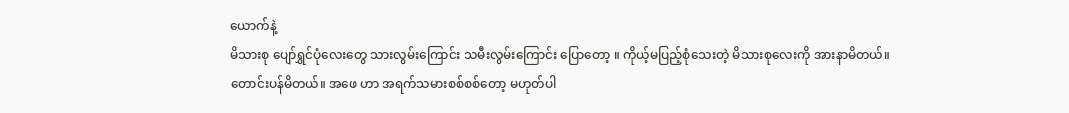ယောက်နဲ့
မိသားစု ပျော်ရွှင်ပုံလေးတွေ သားလွမ်းကြောင်း သမီးလွမ်းကြောင်း ပြောတော့ ။ ကိုယ့်မပြည့်စုံသေးတဲ့ မိသားစုလေးကို အားနာမိတယ်။
တောင်းပန်မိတယ်။ အဖေ ဟာ အရက်သမားစစ်စစ်တော့ မဟုတ်ပါ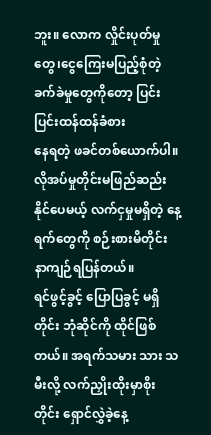ဘူး။ လောက လှိုင်းပုတ်မှုတွေ၊ငွေကြေးမပြည့်စုံတဲ့ ခက်ခဲမှုတွေကိုတော့ ပြင်းပြင်းထန်ထန်ခံစား
နေရတဲ့ ဖခင်တစ်ယောက်ပါ။ လိုအပ်မှုတိုင်းမဖြည်ဆည်းနိုင်ပေမယ့် လက်ငှမှုမရှိတဲ့ နေ့ရက်တွေကို စဉ်းစားမိတိုင်း နာကျဉ်ရပြန်တယ်။
ရင်ဖွင့်ခွင့် ပြောပြခွင့် မရှိတိုင်း ဘုံဆိုင်ကို ထိုင်ဖြစ်တယ်။ အရက်သမား သား သမီးလို့ လက်ညှိုးထိုးမှာစိုးတိုင်း ရှောင်လွှဲခဲ့နေ့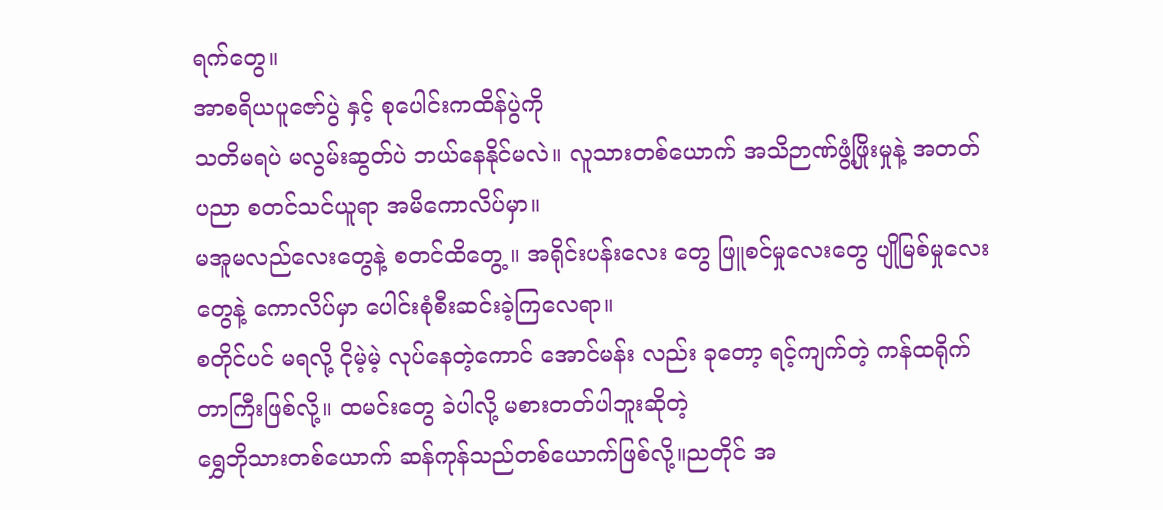ရက်တွေ။
အာစရိယပူဇော်ပွဲ နှင့် စုပေါင်းကထိန်ပွဲကို
သတိမရပဲ မလွမ်းဆွတ်ပဲ ဘယ်နေနိုင်မလဲ။ လူသားတစ်ယောက် အသိဉာဏ်ဖွံ့ဖြိုးမှုနဲ့ အတတ်ပညာ စတင်သင်ယူရာ အမိကောလိပ်မှာ။
မအူမလည်လေးတွေနဲ့ စတင်ထိတွေ့ ။ အရိုင်းပန်းလေး တွေ ဖြူစင်မှုလေးတွေ ပျိုမြစ်မှုလေးတွေနဲ့ ကောလိပ်မှာ ပေါင်းစုံစီးဆင်းခဲ့ကြလေရာ။
စတိုင်ပင် မရလို့ ငိုမဲ့မဲ့ လုပ်နေတဲ့ကောင် အောင်မန်း လည်း ခုတော့ ရင့်ကျက်တဲ့ ကန်ထရိုက်တာကြီးဖြစ်လို့။ ထမင်းတွေ ခဲပါလို့ မစားတတ်ပါဘူးဆိုတဲ့
ရွှေဘိုသားတစ်ယောက် ဆန်ကုန်သည်တစ်ယောက်ဖြစ်လို့။ညတိုင် အ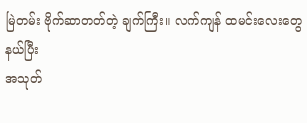မြဲတမ်း ဗိုက်ဆာတတ်တဲ့ ချက်ကြီး။ လက်ကျန် ထမင်းလေးတွေ နယ်ပြီး
အသုတ်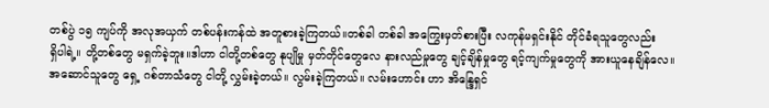တစ်ပွဲ ၁၅ ကျပ်ကို အလုအယှက် တစ်ပန်းကန်ထဲ အတူစားခဲ့ကြတယ်။တစ်ခါ တစ်ခါ အကြွေးမှတ်စားပြီး လကုန်မရှင်းနိုင် တိုင်ခံရသူတွေလည်း
ရှိပါရဲ့။ တို့တစ်တွေ မရှက်ခဲ့ဘူး။ဒါဟာ ငါတို့တစ်တွေ နုပျိုမှု မှတ်တိုင်တွေလေ နားလည်မှုတွေ ချင့်ချိန်မှုတွေ ရင့်ကျက်မှုတွေကို အားယူနေချိန်လေ။
အဆောင်သူတွေ ရှေ့ ဂစ်တာသံတွေ ငါတို့ လွှမ်းခဲ့တယ်။ လွမ်းခဲ့ကြတယ်။ လမ်းဟောင်း ဟာ အိန္ဒြေရှင်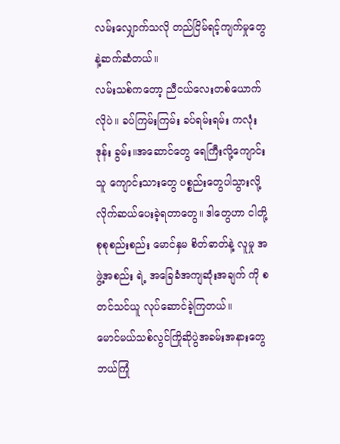လမ်းလျှောက်သလို တည်ငြိမ်ရင့်ကျက်မှုတွေနဲ့ဆက်ဆံတယ်။
လမ်းသစ်ကတော့ ညီငယ်လေးတစ်ယောက်လိုပဲ။ ခပ်ကြမ်းကြမ်း ခပ်ရမ်းရမ်း ကလုံး ဒုန်း ခွမ်း။အဆောင်တွေ ရေကြီးလို့ကျောင်းသူ ကျောင်းသားတွေ ပစ္စည်းတွေပါသွားလို့
လိုက်ဆယ်ပေးခဲ့ရတာတွေ။ ဒါတွေဟာ ငါတို့ စုစုစည်းစည်း မောင်နှမ စိတ်ဓာတ်နဲ့ လူမှု အဖွဲ့အစည်း ရဲ့ အခြေခံအကျဆုံးအချက် ကို စတင်သင်ယူ လုပ်ဆောင်ခဲ့ကြတယ်။
မောင်မယ်သစ်လွင်ကြိုဆိုပွဲအခမ်းအနားတွေ ဘယ်ကြုံ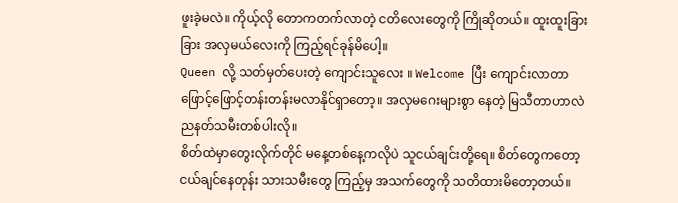ဖူးခဲ့မလဲ။ ကိုယ့်လို တောကတက်လာတဲ့ ငတိလေးတွေကို ကြိုဆိုတယ်။ ထူးထူးခြားခြား အလှမယ်လေးကို ကြည့်ရင်ခုန်မိပေါ့။
Queen လို့ သတ်မှတ်ပေးတဲ့ ကျောင်းသူလေး ။ Welcome ပြီး ကျောင်းလာတာ ဖြောင့်ဖြောင့်တန်းတန်းမလာနိုင်ရှာတော့။ အလှမဂေးများစွာ နေတဲ့ မြသီတာဟာလဲ ညနတ်သမီးတစ်ပါးလို။
စိတ်ထဲမှာတွေးလိုက်တိုင် မနေ့တစ်နေ့ကလိုပဲ သူငယ်ချင်းတို့ရေ။ စိတ်တွေကတော့ ငယ်ချင်နေတုန်း သားသမီးတွေ ကြည့်မှ အသက်တွေကို သတိထားမိတော့တယ်။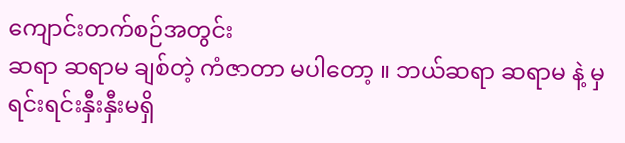ကျောင်းတက်စဉ်အတွင်း
ဆရာ ဆရာမ ချစ်တဲ့ ကံဇာတာ မပါတော့ ။ ဘယ်ဆရာ ဆရာမ နဲ့ မှ ရင်းရင်းနှီးနှီးမရှိ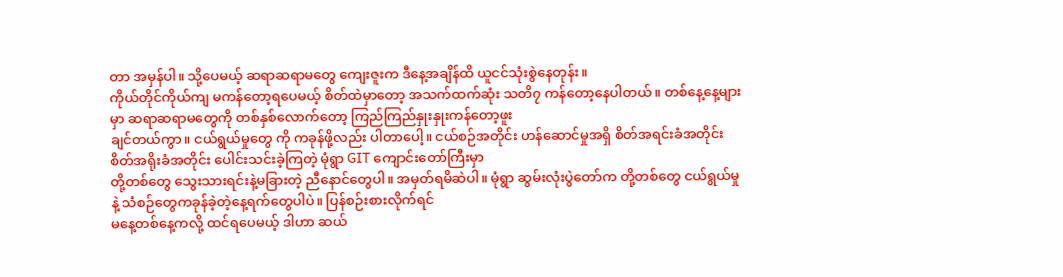တာ အမှန်ပါ။ သို့ပေမယ့် ဆရာဆရာမတွေ ကျေးဇူးက ဒီနေ့အချိန်ထိ ယူငင်သုံးစွဲနေတုန်း။
ကိုယ်တိုင်ကိုယ်ကျ မကန်တော့ရပေမယ့် စိတ်ထဲမှာတော့ အသက်ထက်ဆုံး သတိ၇ ကန်တော့နေပါတယ်။ တစ်နေ့နေ့များမှာ ဆရာဆရာမတွေကို တစ်နှစ်လောက်တော့ ကြည်ကြည်နှုးနှုးကန်တော့ဖူး
ချင်တယ်ကွာ။ ငယ်ရွယ်မှုတွေ ကို ကခုန်ဖို့လည်း ပါတာပေါ့။ ငယ်စဉ်အတိုင်း ဟန်ဆောင်မှုအရှိ စိတ်အရင်းခံအတိုင်း စိတ်အရိုးခံအတိုင်း ပေါင်းသင်းခဲ့ကြတဲ့ မုံရွာ GIT ကျောင်းတော်ကြီးမှာ
တို့တစ်တွေ သွေးသားရင်းနဲ့မခြားတဲ့ ညီနောင်တွေပါ။ အမှတ်ရမိဆဲပါ။ မုံရွာ ဆွမ်းလုံးပွဲတော်က တို့တစ်တွေ ငယ်ရွယ်မှုနဲ့ သံစဉ်တွေကခုန်ခဲ့တဲ့နေ့ရက်တွေပါပဲ။ ပြန်စဉ်းစားလိုက်ရင်
မနေ့တစ်နေ့ကလို့ ထင်ရပေမယ့် ဒါဟာ ဆယ်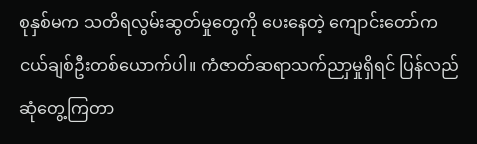စုနှစ်မက သတိရလွမ်းဆွတ်မှုတွေကို ပေးနေတဲ့ ကျောင်းတော်က ငယ်ချစ်ဦးတစ်ယောက်ပါ။ ကံဇာတ်ဆရာသက်ညာှမှုရှိရင် ပြန်လည်ဆုံတွေ့ကြတာ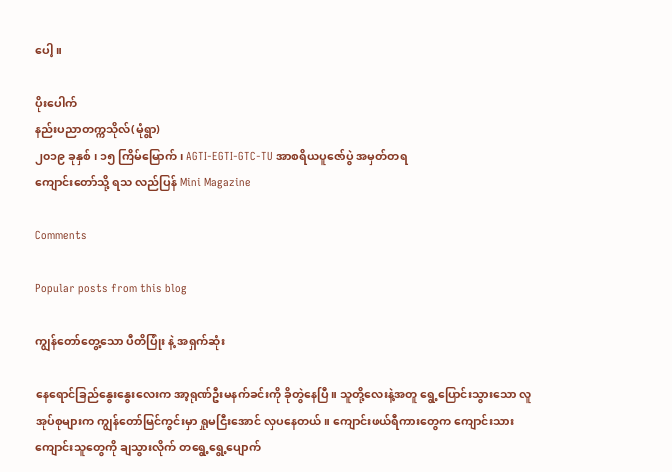ပေါ့။

ပိုးပေါက်
နည်းပညာတက္ကသိုလ်(မုံရွာ)
၂၀၁၉ ခုနှစ် ၊ ၁၅ ကြိမ်မြောက် ၊ AGTI-EGTI-GTC-TU အာစရိယပူဇော်ပွဲ အမှတ်တရ
ကျောင်းတော်သို့ ရသ လည်ပြန် Mini Magazine

Comments

Popular posts from this blog

ကျွန်တော်တွေ့သော ပီတိပြုံး နဲ့ အရှက်ဆုံး

နေရောင်ခြည်နွေးနွေးလေးက အာ့ရုဏ်ဦးမနက်ခင်းကို ခိုတွဲနေပြီ။ သူတို့လေးနဲ့အတူ ရွေ့ပြောင်းသွားသော လူအုပ်စုများက ကျွန်တော်မြင်ကွင်းမှာ ရှုမငြီးအောင် လှပနေတယ်။ ကျောင်းဖယ်ရီကားတွေက ကျောင်းသားကျောင်းသူတွေကို ချသွားလိုက် တရွေ့ရွေ့ပျောက်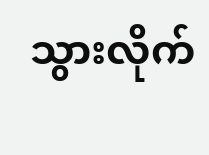သွားလိုက်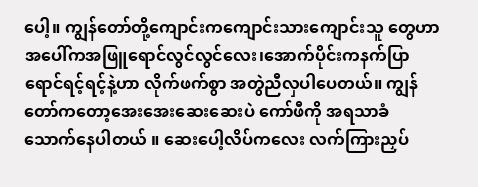ပေါ့။ ကျွန်တော်တို့ကျောင်းကကျောင်းသားကျောင်းသူ တွေဟာ အပေါ်ကအဖြူရောင်လွင်လွင်လေး၊အောက်ပိုင်းကနက်ပြာရောင်ရင့်ရင့်နဲ့ဟာ လိုက်ဖက်စွာ အတွဲညီလှပါပေတယ်။ ကျွန်တော်ကတော့အေးအေးဆေးဆေးပဲ ကော်ဖီကို အရသာခံ  သောက်နေပါတယ် ။ ဆေးပေါ့လိပ်ကလေး လက်ကြားညှပ်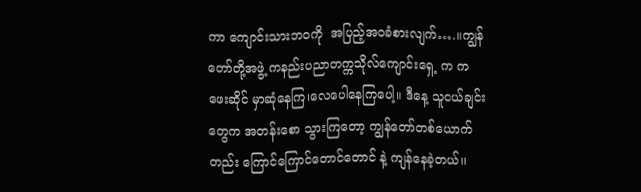ကာ ကျောင်းသားဘဝကို  အပြည့်အဝခံစားလျက်….။ကျွန်တော်တို့အဖွဲ့ ကနည်းပညာတက္ကသိုလ်ကျောင်းရှေ့ က ကဖေးဆိုင် မှာဆုံနေကြ၊လေပေါနေကြပေါ့။ ဒီနေ့ သူငယ်ချင်းတွေက အတန်းစော သွားကြတော့ ကျွန်တော်တစ်ယောက်တည်း ကြောင်ကြောင်တောင်တောင် နဲ့ ကျန်နေခဲ့တယ်၊၊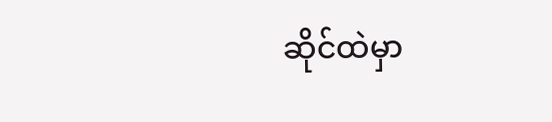ဆိုင်ထဲမှာ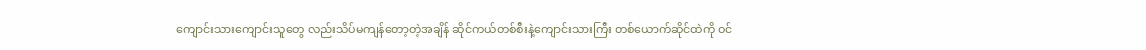ကျောင်းသားကျောင်းသူတွေ လည်းသိပ်မကျန်တော့တဲ့အချိန် ဆိုင်ကယ်တစ်စီးနဲ့ကျောင်းသားကြီး တစ်ယောက်ဆိုင်ထဲကို ဝင်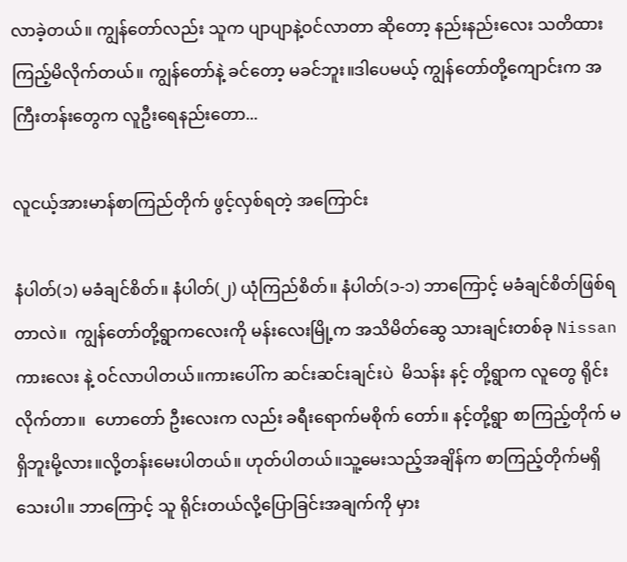လာခဲ့တယ်။ ကျွန်တော်လည်း သူက ပျာပျာနဲ့ဝင်လာတာ ဆိုတော့ နည်းနည်းလေး သတိထားကြည့်မိလိုက်တယ်။ ကျွန်တော်နဲ့ ခင်တော့ မခင်ဘူး။ဒါပေမယ့် ကျွန်တော်တို့ကျောင်းက အကြီးတန်းတွေက လူဦးရေနည်းတော...

လူငယ့်အားမာန်စာကြည်တိုက် ဖွင့်လှစ်ရတဲ့ အကြောင်း

နံပါတ်(၁) မခံချင်စိတ်။ နံပါတ်(၂) ယုံကြည်စိတ်။ နံပါတ်(၁-၁) ဘာကြောင့် မခံချင်စိတ်ဖြစ်ရတာလဲ။  ကျွန်တော်တို့ရွာကလေးကို မန်းလေးမြို့က အသိမိတ်ဆွေ သားချင်းတစ်ခု Nissan ကားလေး နဲ့ ဝင်လာပါတယ်။ကားပေါ်က ဆင်းဆင်းချင်းပဲ  မိသန်း နင့် တို့ရွာက လူတွေ ရိုင်းလိုက်တာ။  ဟောတော် ဦးလေးက လည်း ခရီးရောက်မစိုက် တော်။ နင့်တို့ရွာ စာကြည့်တိုက် မရှိဘူးမို့လား။လို့တန်းမေးပါတယ်။ ဟုတ်ပါတယ်။သူ့မေးသည့်အချိန်က စာကြည့်တိုက်မရှိသေးပါ။ ဘာကြောင့် သူ ရိုင်းတယ်လို့ပြောခြင်းအချက်ကို မှား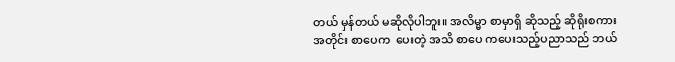တယ် မှန်တယ် မဆိုလိုပါဘူး။ အလိမ္မာ စာမှာရှိ ဆိုသည့် ဆိုရိုးစကားအတိုင်း စာပေက  ပေးတဲ့ အသိ စာပေ ကပေးသည့်ပညာသည် ဘယ်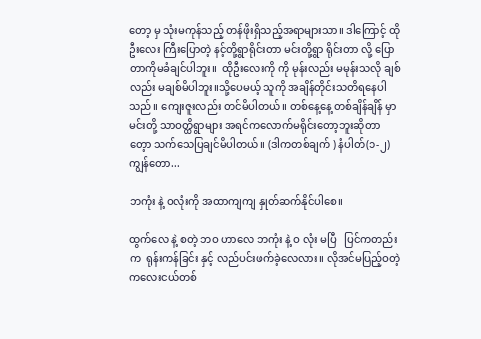တော့ မှ သုံးမကုန်သည့် တန်ဖိုးရှိသည့်အရာများသာ။ ဒါကြောင့် ထိုဦးလေး ကြီးပြောတဲ့ နင့်တို့ရွာရိုင်းတာ မင်းတို့ရွာ ရိုင်းတာ လို့ ပြောတာကိုမခံချင်ပါဘူး။  ထိုဦးလေးကို ကို မုန်းလည်း မမုန်းသလို ချစ်လည်း မချစ်မိပါဘူး။သို့ပေမယ့် သူကို အချိန်တိုင်းသတိရနေပါသည်။ ကျေးဇူးလည်း တင်မိပါတယ်။ တစ်နေ့နေ့ တစ်ချိန်ချိန် မှာ မင်းတို့ သာဝတ္ထိရွာများ အရင်ကလောက်မရိုင်းတော့ဘူးဆိုတာတေ့ာ သက်သေပြချင်မိပါတယ်။ (ဒါကတစ်ချက် ) နံပါတ်(၁-၂) ကျွန်တော...

ဘကုံး နဲ့ ဝလုံးကို အထာကျကျ နှုတ်ဆက်နိုင်ပါစေ။

ထွက်လေ နဲ့ စတဲ့ ဘဝ ဟာလေ ဘကုံး နဲ့ ဝ လုံး မပြီ   ပြင်ကတည်းက  ရုန်းကန်ခြင်း နှင့် လည်ပင်းဖက်ခဲ့လေလား။ လိုအင်မပြည့်ဝတဲ့ ကလေးငယ်တစ်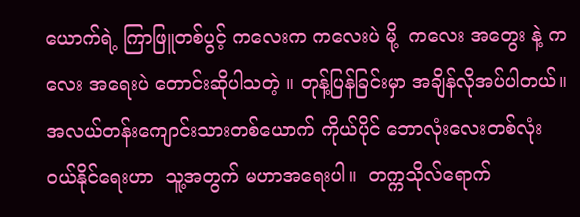ယောက်ရဲ့ ကြာဖြူတစ်ပွင့် ကလေးက ကလေးပဲ မို့  ကလေး အတွေး နဲ့ ကလေး အရေးပဲ တောင်းဆိုပါသတဲ့ ။ တုန့်ပြန်ခြင်းမှာ အချိန်လိုအပ်ပါတယ်။ အလယ်တန်းကျောင်းသားတစ်ယောက် ကိုယ်ပိုင် ဘောလုံးလေးတစ်လုံး ဝယ်နိုင်ရေးဟာ  သူ့အတွက် မဟာအရေးပါ။  တက္ကသိုလ်ရောက်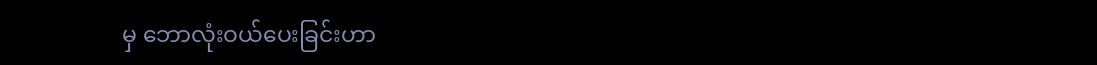မှ ဘောလုံးဝယ်ပေးခြင်းဟာ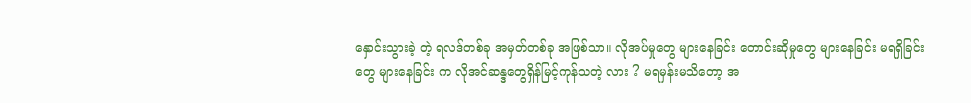နှောင်းသွားခဲ့ တဲ့ ရလဒ်တစ်ခု အမှတ်တစ်ခု အဖြစ်သာ။ လိုအပ်မှုတွေ များနေခြင်း တောင်းဆိုမှုတွေ များနေခြင်း မရရှိခြင်းတွေ များနေခြင်း က လိုအင်ဆန္ဒတွေရှိန်မြင့်ကုန်သတဲ့ လား ? မရမှန်းမသိတော့ အ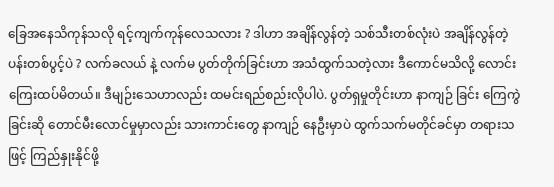ခြေအနေသိကုန်သလို ရင့်ကျက်ကုန်လေသလား ? ဒါဟာ အချိန်လွန်တဲ့ သစ်သီးတစ်လုံးပဲ အချိန်လွန်တဲ့ ပန်းတစ်ပွင့်ပဲ ? လက်ခလယ် နဲ့ လက်မ ပွတ်တိုက်ခြင်းဟာ အသံထွက်သတဲ့လား ဒီကောင်မသိလို့ လောင်းကြေးထပ်မိတယ်။ ဒီမျဉ်းသေဟာလည်း ထမင်းရည်စည်းလိုပါပဲ. ပွတ်ရှမှုတိုင်းဟာ နာကျဉ် ခြင်း ကြေကွဲခြင်းဆို တောင်မီးလောင်မှုမှာလည်း သားကာင်းတွေ နာကျဉ် နေဦးမှာပဲ ထွက်သက်မတိုင်ခင်မှာ တရားသဖြင့် ကြည်နှုးနိုင်ဖို့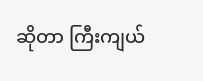ဆိုတာ ကြီးကျယ်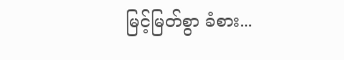မြင့်မြတ်စွာ ခံစား...